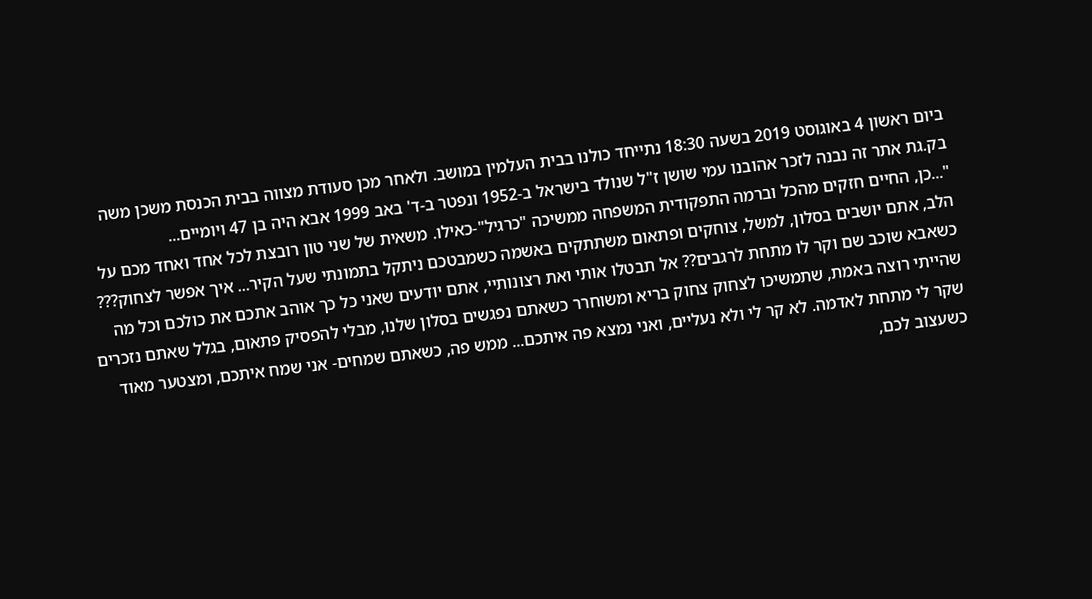ביום ראשון 4 באוגוסט 2019 בשעה 18:30 נתייחד כולנו בבית העלמין במושב. ולאחר מכן סעודת מצווה בבית הכנסת משכן משה בק.גת אתר זה נבנה לזכר אהובנו עמי שושן ז"ל שנולד בישראל ב-1952 ונפטר ב-ד' באב 1999 אבא היה בן 47 ויומיים...
"...כן, החיים חזקים מהכל וברמה התפקודית המשפחה ממשיכה "כרגיל"-כאילו. משאית של שני טון רובצת לכל אחד ואחד מכם על הלב, אתם יושבים בסלון, למשל, צוחקים ופתאום משתתקים באשמה כשמבטכם ניתקל בתמונתי שעל הקיר... איך אפשר לצחוק??? כשאבא שוכב שם וקר לו מתחת לרגבים?? אל תבטלו אותי ואת רצונותיי, אתם יודעים שאני כל כך אוהב אתכם את כולכם וכל מה שהייתי רוצה באמת, שתמשיכו לצחוק צחוק בריא ומשוחרר כשאתם נפגשים בסלון שלנו, מבלי להפסיק פתאום, בגלל שאתם נזכרים שקר לי מתחת לאדמה. לא קר לי ולא נעליים, ואני נמצא פה איתכם... ממש פה, כשאתם שמחים- אני שמח איתכם, ומצטער מאוד כשעצוב לכם,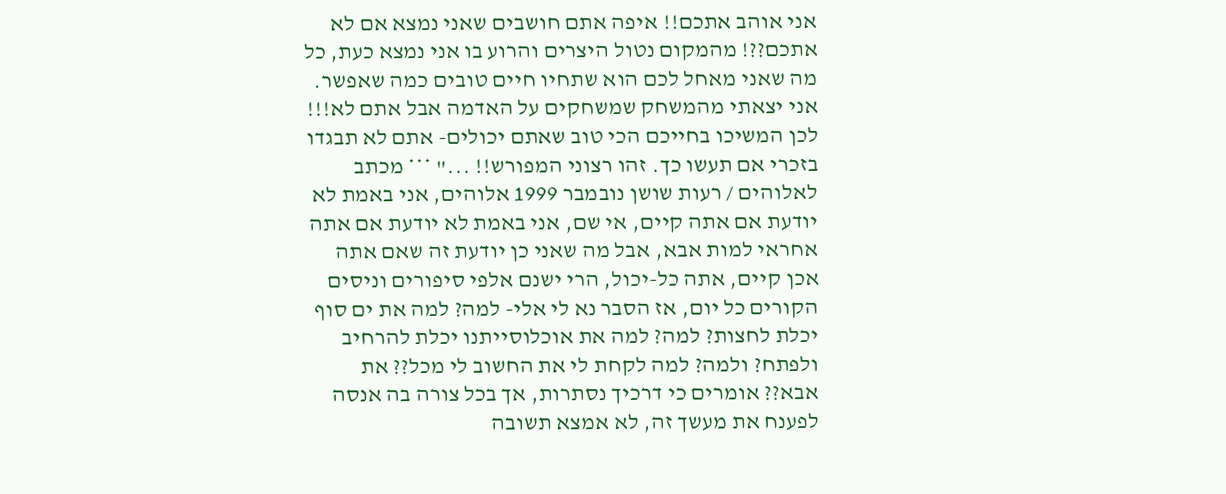אני אוהב אתכם!! איפה אתם חושבים שאני נמצא אם לא אתכם??! מהמקום נטול היצרים והרוע בו אני נמצא כעת, כל מה שאני מאחל לכם הוא שתחיו חיים טובים כמה שאפשר. אני יצאתי מהמשחק שמשחקים על האדמה אבל אתם לא!!! לכן המשיכו בחייכם הכי טוב שאתם יכולים- אתם לא תבגדו בזכרי אם תעשו כך. זהו רצוני המפורש!! ..." *** מכתב לאלוהים / רעות שושן נובמבר 1999 אלוהים, אני באמת לא יודעת אם אתה קיים, אי שם, אני באמת לא יודעת אם אתה אחראי למות אבא, אבל מה שאני כן יודעת זה שאם אתה אכן קיים, אתה כל-יכול, הרי ישנם אלפי סיפורים וניסים הקורים כל יום, אז הסבר נא לי אלי- למה? למה את ים סוף יכלת לחצות? למה? למה את אוכלוסייתנו יכלת להרחיב ולפתח? ולמה? למה לקחת לי את החשוב לי מכל?? את אבא?? אומרים כי דרכיך נסתרות, אך בכל צורה בה אנסה לפענח את מעשך זה, לא אמצא תשובה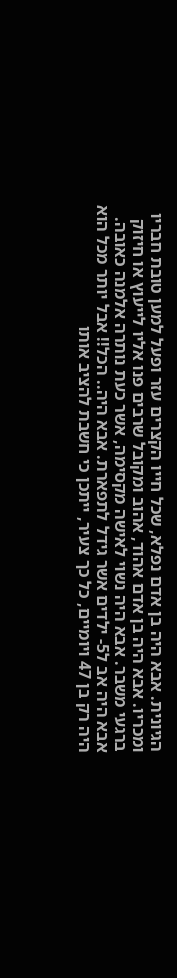הגיונית. אבא היה בן אדם נפלא, שכל חייו הקצרים עזר ופעל למען טובת חבריו ומכריו. אבא היה בן אדם אהוד, אהוב ומקובל שרבים פנו אליו לייעוץ או חיזוק ברגעי משבר. אבא היה נשוי לאישה מקסימה, אשר כעת נותרה אלמנה כאובה. אבא היה אב ל5- ילדים אשר גידל לתפארת. אבא היה.. הכל!! אבל יותר מכל הוא היה רק בן 47 ויומיים, כל כך צעיר, ייתכן כי חשבת להציב אותו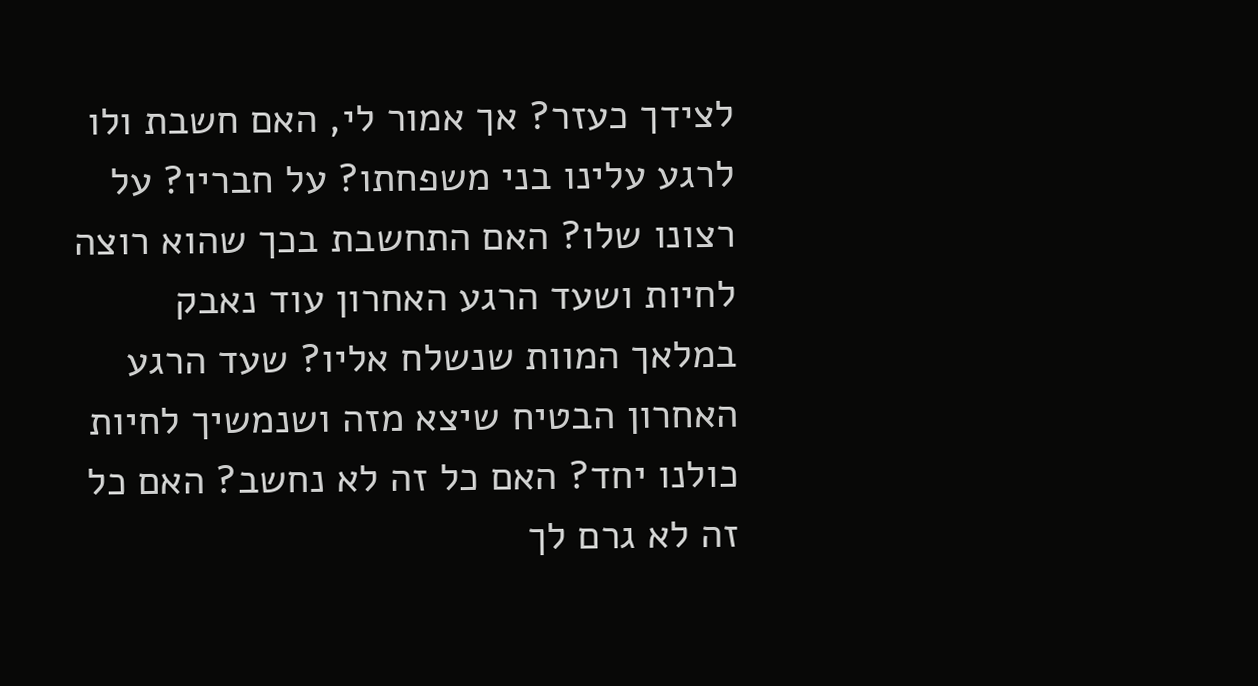לצידך כעזר? אך אמור לי, האם חשבת ולו לרגע עלינו בני משפחתו? על חבריו? על רצונו שלו? האם התחשבת בכך שהוא רוצה לחיות ושעד הרגע האחרון עוד נאבק במלאך המוות שנשלח אליו? שעד הרגע האחרון הבטיח שיצא מזה ושנמשיך לחיות כולנו יחד? האם כל זה לא נחשב? האם כל זה לא גרם לך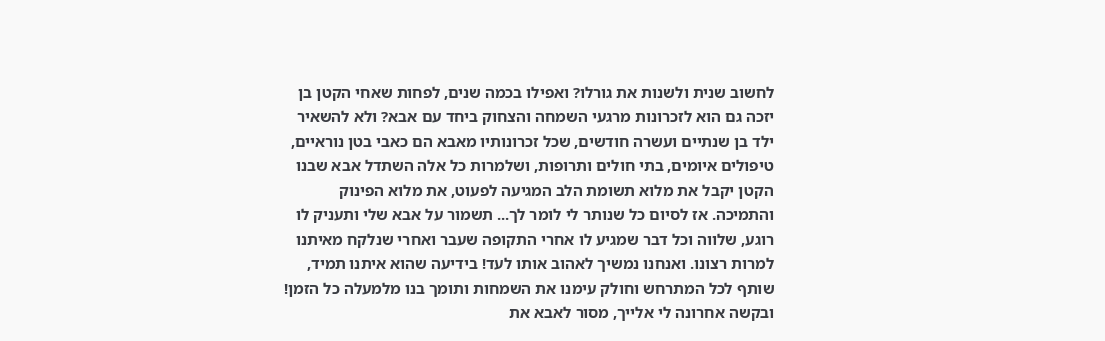לחשוב שנית ולשנות את גורלו? ואפילו בכמה שנים, לפחות שאחי הקטן בן יזכה גם הוא לזכרונות מרגעי השמחה והצחוק ביחד עם אבא? ולא להשאיר ילד בן שנתיים ועשרה חודשים, שכל זכרונותיו מאבא הם כאבי בטן נוראיים, טיפולים איומים, בתי חולים ותרופות, ושלמרות כל אלה השתדל אבא שבנו הקטן יקבל את מלוא תשומת הלב המגיעה לפעוט, את מלוא הפינוק והתמיכה. אז לסיום כל שנותר לי לומר לך... תשמור על אבא שלי ותעניק לו רוגע, שלווה וכל דבר שמגיע לו אחרי התקופה שעבר ואחרי שנלקח מאיתנו למרות רצונו. ואנחנו נמשיך לאהוב אותו לעד! בידיעה שהוא איתנו תמיד, שותף לכל המתרחש וחולק עימנו את השמחות ותומך בנו מלמעלה כל הזמן! ובקשה אחרונה לי אלייך, מסור לאבא את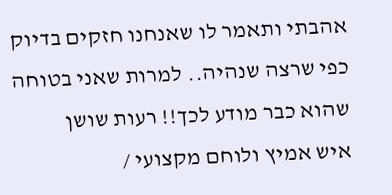אהבתי ותאמר לו שאנחנו חזקים בדיוק כפי שרצה שנהיה.. למרות שאני בטוחה שהוא כבר מודע לכך!! רעות שושן
איש אמיץ ולוחם מקצועי /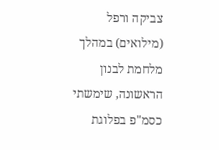צביקה ורפל (מילואים) במהלך מלחמת לבנון הראשונה, שימשתי כסמ"פ בפלוגת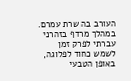העורב בה שרת עמרם. במהלך מרדף בזהרני עברתי לפרק זמן לשמש כחוד לפלוגה, באופן הטבעי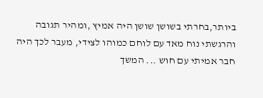ביותר,בחרתי בשושן שושן היה אמיץ ,ומהיר תגובה והרגשתי נוח מאד עם לוחם כמוהו לצידי, מעבר לכך היה חבר אמיתי עם חוש ... המשך